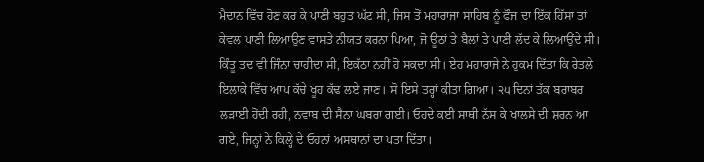ਮੈਦਾਨ ਵਿੱਚ ਹੋਣ ਕਰ ਕੇ ਪਾਣੀ ਬਹੁਤ ਘੱਟ ਸੀ, ਜਿਸ ਤੋਂ ਮਹਾਰਾਜਾ ਸਾਹਿਬ ਨੂੰ ਫੌਜ ਦਾ ਇੱਕ ਹਿੱਸਾ ਤਾਂ ਕੇਵਲ ਪਾਣੀ ਲਿਆਉਣ ਵਾਸਤੇ ਨੀਯਤ ਕਰਨਾ ਪਿਆ, ਜੋ ਊਠਾਂ ਤੇ ਬੈਲਾਂ ਤੇ ਪਾਣੀ ਲੱਦ ਕੇ ਲਿਆਉਂਦੇ ਸੀ। ਕਿੰਤੂ ਤਦ ਵੀ ਜਿੰਨਾ ਚਾਹੀਦਾ ਸੀ, ਇਕੱਠਾ ਨਹੀਂ ਹੋ ਸਕਦਾ ਸੀ। ਏਹ ਮਹਾਰਾਜੇ ਨੇ ਹੁਕਮ ਦਿੱਤਾ ਕਿ ਰੇਤਲੇ ਇਲਾਕੇ ਵਿੱਚ ਆਪ ਕੱਚੇ ਖੂਹ ਕੱਢ ਲਏ ਜਾਣ। ਸੋ ਇਸੇ ਤਰ੍ਹਾਂ ਕੀਤਾ ਗਿਆ। ੨੫ ਦਿਨਾਂ ਤੱਕ ਬਰਾਬਰ ਲੜਾਈ ਹੋਂਦੀ ਰਹੀ, ਨਵਾਬ ਦੀ ਸੈਨਾ ਘਬਰਾ ਗਈ। ਓਹਦੇ ਕਈ ਸਾਥੀ ਨੱਸ ਕੇ ਖਾਲਸੇ ਦੀ ਸ਼ਰਨ ਆ ਗਏ, ਜਿਨ੍ਹਾਂ ਨੇ ਕਿਲ੍ਹੇ ਦੇ ਓਹਨਾਂ ਅਸਥਾਨਾਂ ਦਾ ਪਤਾ ਦਿੱਤਾ।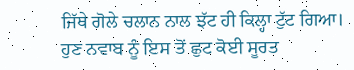ਜਿੱਥੇ ਗੋਲੇ ਚਲਾਨ ਨਾਲ ਝੱਟ ਹੀ ਕਿਲ੍ਹਾ ਟੁੱਟ ਗਿਆ। ਹੁਣ ਨਵਾਬ ਨੂੰ ਇਸ ਤੋਂ ਛੁਟ ਕੋਈ ਸੂਰਤ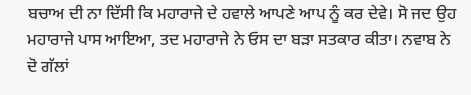ਬਚਾਅ ਦੀ ਨਾ ਦਿੱਸੀ ਕਿ ਮਹਾਰਾਜੇ ਦੇ ਹਵਾਲੇ ਆਪਣੇ ਆਪ ਨੂੰ ਕਰ ਦੇਵੇ। ਸੋ ਜਦ ਉਹ ਮਹਾਰਾਜੇ ਪਾਸ ਆਇਆ, ਤਦ ਮਹਾਰਾਜੇ ਨੇ ਓਸ ਦਾ ਬੜਾ ਸਤਕਾਰ ਕੀਤਾ। ਨਵਾਬ ਨੇ ਦੋ ਗੱਲਾਂ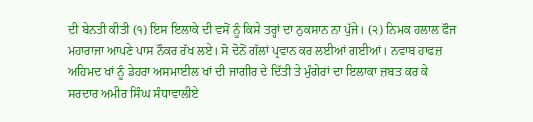ਦੀ ਬੇਨਤੀ ਕੀਤੀ (੧) ਇਸ ਇਲਾਕੇ ਦੀ ਵਸੋਂ ਨੂੰ ਕਿਸੇ ਤਰ੍ਹਾਂ ਦਾ ਨੁਕਸਾਨ ਨਾ ਪੁੱਜੇ। (੨) ਨਿਮਕ ਹਲਾਲ ਫੌਜ ਮਹਾਰਾਜਾ ਆਪਣੇ ਪਾਸ ਨੌਕਰ ਰੱਖ ਲਏ। ਸੋ ਦੋਨੋਂ ਗੱਲਾਂ ਪ੍ਰਵਾਨ ਕਰ ਲਈਆਂ ਗਈਆਂ। ਨਵਾਬ ਹਾਫਜ਼ ਅਹਿਮਦ ਖਾਂ ਨੂੰ ਡੇਹਰਾ ਅਸਮਾਈਲ ਖਾਂ ਦੀ ਜਾਗੀਰ ਦੇ ਦਿੱਤੀ ਤੇ ਮੁੰਗੇਰਾਂ ਦਾ ਇਲਾਕਾ ਜ਼ਬਤ ਕਰ ਕੇ ਸਰਦਾਰ ਅਮੀਰ ਸਿੰਘ ਸੰਧਾਵਾਲੀਏ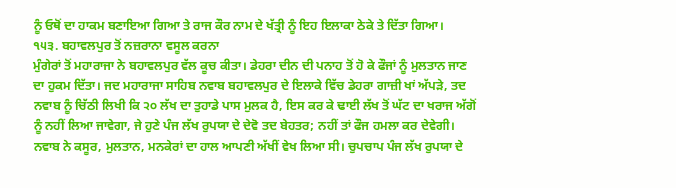ਨੂੰ ਓਥੋਂ ਦਾ ਹਾਕਮ ਬਣਾਇਆ ਗਿਆ ਤੇ ਰਾਜ ਕੌਰ ਨਾਮ ਦੇ ਖੱਤ੍ਰੀ ਨੂੰ ਇਹ ਇਲਾਕਾ ਠੇਕੇ ਤੇ ਦਿੱਤਾ ਗਿਆ।
੧੫੩. ਬਹਾਵਲਪੁਰ ਤੋਂ ਨਜ਼ਰਾਨਾ ਵਸੂਲ ਕਰਨਾ
ਮੁੰਗੇਰਾਂ ਤੋਂ ਮਹਾਰਾਜਾ ਨੇ ਬਹਾਵਲਪੁਰ ਵੱਲ ਕੂਚ ਕੀਤਾ। ਡੇਹਰਾ ਦੀਨ ਦੀ ਪਨਾਹ ਤੋਂ ਹੋ ਕੇ ਫੌਜਾਂ ਨੂੰ ਮੁਲਤਾਨ ਜਾਣ ਦਾ ਹੁਕਮ ਦਿੱਤਾ। ਜਦ ਮਹਾਰਾਜਾ ਸਾਹਿਬ ਨਵਾਬ ਬਹਾਵਲਪੁਰ ਦੇ ਇਲਾਕੇ ਵਿੱਚ ਡੇਹਰਾ ਗਾਜ਼ੀ ਖਾਂ ਅੱਪੜੇ, ਤਦ ਨਵਾਬ ਨੂੰ ਚਿੱਠੀ ਲਿਖੀ ਕਿ ੨੦ ਲੱਖ ਦਾ ਤੁਹਾਡੇ ਪਾਸ ਮੁਲਕ ਹੈ, ਇਸ ਕਰ ਕੇ ਢਾਈ ਲੱਖ ਤੋਂ ਘੱਟ ਦਾ ਖਰਾਜ ਅੱਗੋਂ ਨੂੰ ਨਹੀਂ ਲਿਆ ਜਾਵੇਗਾ, ਜੇ ਹੁਣੇ ਪੰਜ ਲੱਖ ਰੁਪਯਾ ਦੇ ਦੇਵੋ ਤਦ ਬੇਹਤਰ; ਨਹੀਂ ਤਾਂ ਫੌਜ ਹਮਲਾ ਕਰ ਦੇਵੇਗੀ। ਨਵਾਬ ਨੇ ਕਸੂਰ, ਮੁਲਤਾਨ, ਮਨਕੇਰਾਂ ਦਾ ਹਾਲ ਆਪਣੀ ਅੱਖੀਂ ਵੇਖ ਲਿਆ ਸੀ। ਚੁਪਚਾਪ ਪੰਜ ਲੱਖ ਰੁਪਯਾ ਦੇ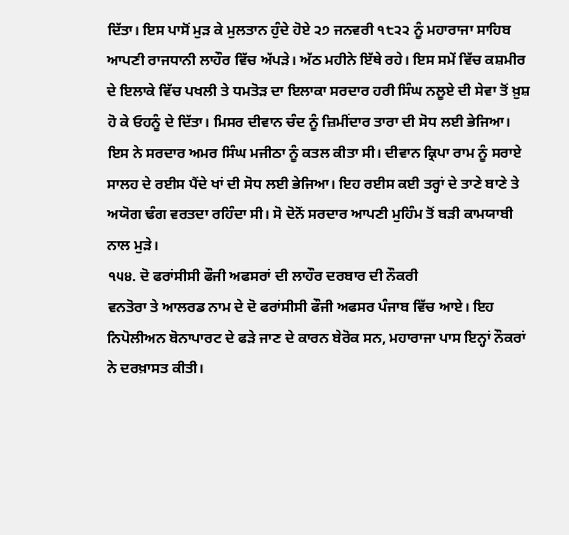ਦਿੱਤਾ। ਇਸ ਪਾਸੋਂ ਮੁੜ ਕੇ ਮੁਲਤਾਨ ਹੁੰਦੇ ਹੋਏ ੨੭ ਜਨਵਰੀ ੧੮੨੨ ਨੂੰ ਮਹਾਰਾਜਾ ਸਾਹਿਬ ਆਪਣੀ ਰਾਜਧਾਨੀ ਲਾਹੌਰ ਵਿੱਚ ਅੱਪੜੇ। ਅੱਠ ਮਹੀਨੇ ਇੱਥੇ ਰਹੇ। ਇਸ ਸਮੇਂ ਵਿੱਚ ਕਸ਼ਮੀਰ ਦੇ ਇਲਾਕੇ ਵਿੱਚ ਪਖਲੀ ਤੇ ਧਮਤੋੜ ਦਾ ਇਲਾਕਾ ਸਰਦਾਰ ਹਰੀ ਸਿੰਘ ਨਲੂਏ ਦੀ ਸੇਵਾ ਤੋਂ ਖ਼ੁਸ਼ ਹੋ ਕੇ ਓਹਨੂੰ ਦੇ ਦਿੱਤਾ। ਮਿਸਰ ਦੀਵਾਨ ਚੰਦ ਨੂੰ ਜ਼ਿਮੀਂਦਾਰ ਤਾਰਾ ਦੀ ਸੋਧ ਲਈ ਭੇਜਿਆ। ਇਸ ਨੇ ਸਰਦਾਰ ਅਮਰ ਸਿੰਘ ਮਜੀਠਾ ਨੂੰ ਕਤਲ ਕੀਤਾ ਸੀ। ਦੀਵਾਨ ਕ੍ਰਿਪਾ ਰਾਮ ਨੂੰ ਸਰਾਏ ਸਾਲਹ ਦੇ ਰਈਸ ਪੈਂਦੇ ਖਾਂ ਦੀ ਸੋਧ ਲਈ ਭੇਜਿਆ। ਇਹ ਰਈਸ ਕਈ ਤਰ੍ਹਾਂ ਦੇ ਤਾਣੇ ਬਾਣੇ ਤੇ ਅਯੋਗ ਢੰਗ ਵਰਤਦਾ ਰਹਿੰਦਾ ਸੀ। ਸੋ ਦੋਨੋਂ ਸਰਦਾਰ ਆਪਣੀ ਮੁਹਿੰਮ ਤੋਂ ਬੜੀ ਕਾਮਯਾਬੀ ਨਾਲ ਮੁੜੇ।
੧੫੪. ਦੋ ਫਰਾਂਸੀਸੀ ਫੌਜੀ ਅਫਸਰਾਂ ਦੀ ਲਾਹੌਰ ਦਰਬਾਰ ਦੀ ਨੌਕਰੀ
ਵਨਤੋਰਾ ਤੇ ਆਲਰਡ ਨਾਮ ਦੇ ਦੋ ਫਰਾਂਸੀਸੀ ਫੌਜੀ ਅਫਸਰ ਪੰਜਾਬ ਵਿੱਚ ਆਏ। ਇਹ ਨਿਪੋਲੀਅਨ ਬੋਨਾਪਾਰਟ ਦੇ ਫੜੇ ਜਾਣ ਦੇ ਕਾਰਨ ਬੇਰੋਕ ਸਨ, ਮਹਾਰਾਜਾ ਪਾਸ ਇਨ੍ਹਾਂ ਨੌਕਰਾਂ ਨੇ ਦਰਖ਼ਾਸਤ ਕੀਤੀ।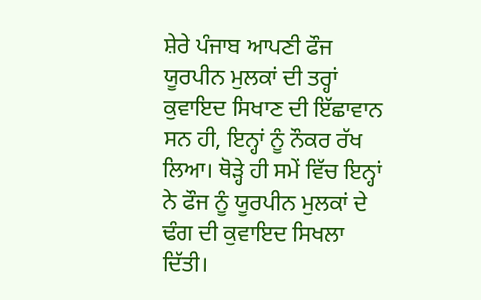ਸ਼ੇਰੇ ਪੰਜਾਬ ਆਪਣੀ ਫੌਜ ਯੂਰਪੀਨ ਮੁਲਕਾਂ ਦੀ ਤਰ੍ਹਾਂ ਕੁਵਾਇਦ ਸਿਖਾਣ ਦੀ ਇੱਛਾਵਾਨ ਸਨ ਹੀ, ਇਨ੍ਹਾਂ ਨੂੰ ਨੌਕਰ ਰੱਖ ਲਿਆ। ਥੋੜ੍ਹੇ ਹੀ ਸਮੇਂ ਵਿੱਚ ਇਨ੍ਹਾਂ ਨੇ ਫੌਜ ਨੂੰ ਯੂਰਪੀਨ ਮੁਲਕਾਂ ਦੇ ਢੰਗ ਦੀ ਕੁਵਾਇਦ ਸਿਖਲਾ ਦਿੱਤੀ।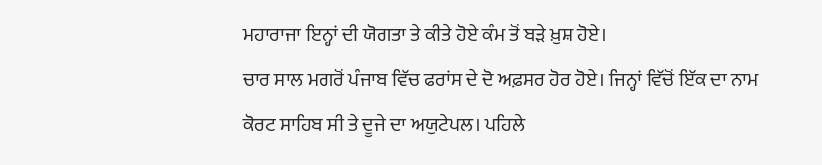ਮਹਾਰਾਜਾ ਇਨ੍ਹਾਂ ਦੀ ਯੋਗਤਾ ਤੇ ਕੀਤੇ ਹੋਏ ਕੰਮ ਤੋਂ ਬੜੇ ਖ਼ੁਸ਼ ਹੋਏ।
ਚਾਰ ਸਾਲ ਮਗਰੋਂ ਪੰਜਾਬ ਵਿੱਚ ਫਰਾਂਸ ਦੇ ਦੋ ਅਫ਼ਸਰ ਹੋਰ ਹੋਏ। ਜਿਨ੍ਹਾਂ ਵਿੱਚੋਂ ਇੱਕ ਦਾ ਨਾਮ ਕੋਰਟ ਸਾਹਿਬ ਸੀ ਤੇ ਦੂਜੇ ਦਾ ਅਯੁਟੇਪਲ। ਪਹਿਲੇ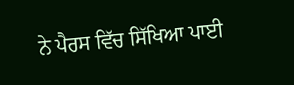ਨੇ ਪੈਰਸ ਵਿੱਚ ਸਿੱਖਿਆ ਪਾਈ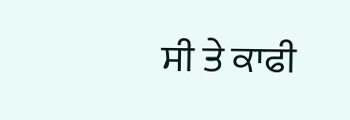ਸੀ ਤੇ ਕਾਫੀ